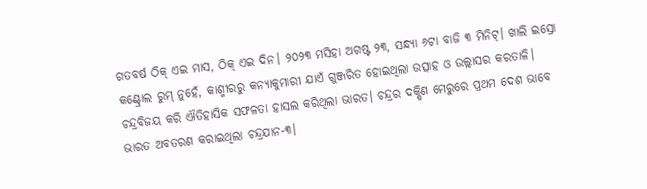ଗତବର୍ଷ ଠିକ୍ ଏଇ ମାସ, ଠିକ୍ ଏଇ ଦିନ। ୨୦୨୩ ମସିହା ଅଗଷ୍ଟ ୨୩, ସନ୍ଧ୍ୟା ୬ଟା ବାଜି ୩ ମିନିଟ୍। ଖାଲି ଇସ୍ରୋ କଣ୍ଟ୍ରୋଲ ରୁମ୍ ନୁହେଁ, କାଶ୍ମୀରରୁ କନ୍ୟାକୁମାରୀ ଯାଏଁ ଗୁଞ୍ଜରିତ ହୋଇଥିଲା ଉତ୍ସାହ ଓ ଉଲ୍ଲାସର କରତାଳି। ଚନ୍ଦ୍ରବିଜୟ କରି ଐତିହାସିକ ସଫଳତା ହାସଲ କରିଥିଲା ଭାରତ। ଚନ୍ଦ୍ରର ଦକ୍ଷିଣ ମେରୁରେ ପ୍ରଥମ ଦେଶ ଭାବେ ଭାରତ ଅବତରଣ କରାଇଥିଲା ଚନ୍ଦ୍ରଯାନ-୩।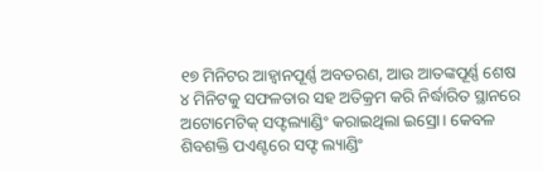୧୭ ମିନିଟର ଆହ୍ବାନପୂର୍ଣ୍ଣ ଅବତରଣ, ଆଉ ଆତଙ୍କପୂର୍ଣ୍ଣ ଶେଷ ୪ ମିନିଟକୁ ସଫଳତାର ସହ ଅତିକ୍ରମ କରି ନିର୍ଦ୍ଧାରିତ ସ୍ଥାନରେ ଅଟୋମେଟିକ୍ ସଫ୍ଟଲ୍ୟାଣ୍ଡିଂ କରାଇଥିଲା ଇସ୍ରୋ। କେବଳ ଶିବଶକ୍ତି ପଏଣ୍ଟରେ ସଫ୍ଟ ଲ୍ୟାଣ୍ଡିଂ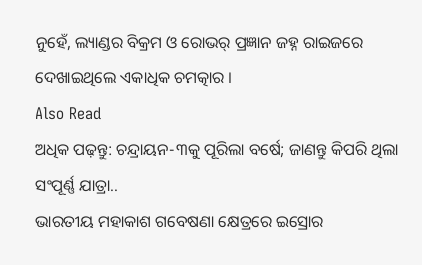ନୁହେଁ, ଲ୍ୟାଣ୍ଡର ବିକ୍ରମ ଓ ରୋଭର୍ ପ୍ରଜ୍ଞାନ ଜହ୍ନ ରାଇଜରେ ଦେଖାଇଥିଲେ ଏକାଧିକ ଚମତ୍କାର ।
Also Read
ଅଧିକ ପଢ଼ନ୍ତୁ: ଚନ୍ଦ୍ରାୟନ-୩କୁ ପୂରିଲା ବର୍ଷେ; ଜାଣନ୍ତୁ କିପରି ଥିଲା ସଂପୂର୍ଣ୍ଣ ଯାତ୍ରା..
ଭାରତୀୟ ମହାକାଶ ଗବେଷଣା କ୍ଷେତ୍ରରେ ଇସ୍ରୋର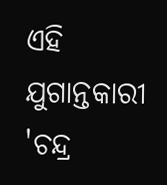ଏହି ଯୁଗାନ୍ତକାରୀ 'ଚନ୍ଦ୍ର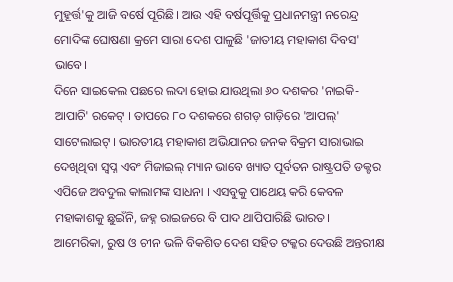ମୁହୂର୍ତ୍ତ'କୁ ଆଜି ବର୍ଷେ ପୂରିଛି। ଆଉ ଏହି ବର୍ଷପୂର୍ତ୍ତିକୁ ପ୍ରଧାନମନ୍ତ୍ରୀ ନରେନ୍ଦ୍ର ମୋଦିଙ୍କ ଘୋଷଣା କ୍ରମେ ସାରା ଦେଶ ପାଳୁଛି 'ଜାତୀୟ ମହାକାଶ ଦିବସ' ଭାବେ।
ଦିନେ ସାଇକେଲ ପଛରେ ଲଦା ହୋଇ ଯାଉଥିଲା ୬୦ ଦଶକର 'ନାଇକି-ଆପାଚି' ରକେଟ୍ । ତାପରେ ୮୦ ଦଶକରେ ଶଗଡ଼ ଗାଡ଼ିରେ 'ଆପଲ୍' ସାଟେଲାଇଟ୍ । ଭାରତୀୟ ମହାକାଶ ଅଭିଯାନର ଜନକ ବିକ୍ରମ ସାରାଭାଇ ଦେଖିଥିବା ସ୍ୱପ୍ନ ଏବଂ ମିଜାଇଲ୍ ମ୍ୟାନ ଭାବେ ଖ୍ୟାତ ପୂର୍ବତନ ରାଷ୍ଟ୍ରପତି ଡକ୍ଟର ଏପିଜେ ଅବଦୁଲ କାଲାମଙ୍କ ସାଧନା । ଏସବୁକୁ ପାଥେୟ କରି କେବଳ ମହାକାଶକୁ ଛୁଇଁନି, ଜହ୍ନ ରାଇଜରେ ବି ପାଦ ଥାପିପାରିଛି ଭାରତ।
ଆମେରିକା, ରୁଷ ଓ ଚୀନ ଭଳି ବିକଶିତ ଦେଶ ସହିତ ଟକ୍କର ଦେଉଛି ଅନ୍ତରୀକ୍ଷ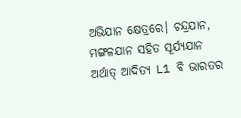ଅଭିଯାନ କ୍ଷେତ୍ରରେ। ଚନ୍ଦ୍ରଯାନ, ମଙ୍ଗଳଯାନ ସହିତ ସୂର୍ଯ୍ୟଯାନ ଅର୍ଥାତ୍ ଆଦିତ୍ୟ L1 ବି ଭାରତର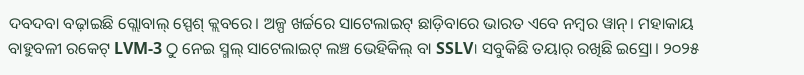ଦବଦବା ବଢ଼ାଇଛି ଗ୍ଲୋବାଲ୍ ସ୍ପେଶ୍ କ୍ଲବରେ। ଅଳ୍ପ ଖର୍ଚ୍ଚରେ ସାଟେଲାଇଟ୍ ଛାଡ଼ିବାରେ ଭାରତ ଏବେ ନମ୍ବର ୱାନ୍। ମହାକାୟ ବାହୁବଳୀ ରକେଟ୍ LVM-3 ଠୁ ନେଇ ସ୍ମଲ୍ ସାଟେଲାଇଟ୍ ଲଞ୍ଚ ଭେହିକିଲ୍ ବା SSLV। ସବୁକିଛି ତୟାର୍ ରଖିଛି ଇସ୍ରୋ। ୨୦୨୫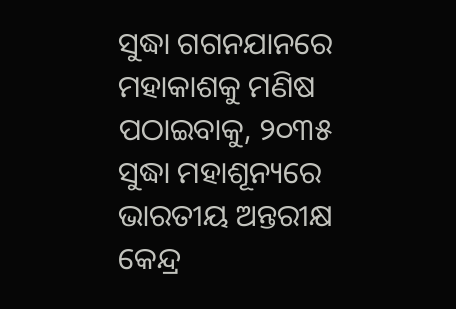ସୁଦ୍ଧା ଗଗନଯାନରେ ମହାକାଶକୁ ମଣିଷ ପଠାଇବାକୁ, ୨୦୩୫ ସୁଦ୍ଧା ମହାଶୂନ୍ୟରେ ଭାରତୀୟ ଅନ୍ତରୀକ୍ଷ କେନ୍ଦ୍ର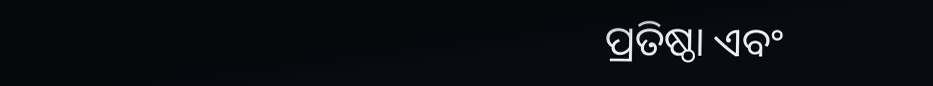ପ୍ରତିଷ୍ଠା ଏବଂ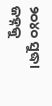୨୦୪୦ ସୁଦ୍ଧା ଜହ୍ନକୁ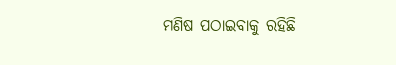ମଣିଷ ପଠାଇବାକୁ ରହିଛି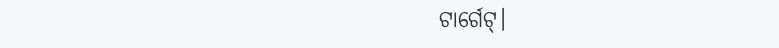ଟାର୍ଗେଟ୍।